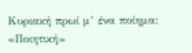Κυριακή πρωί μ’ ένα ποίημα: «Ποιητική»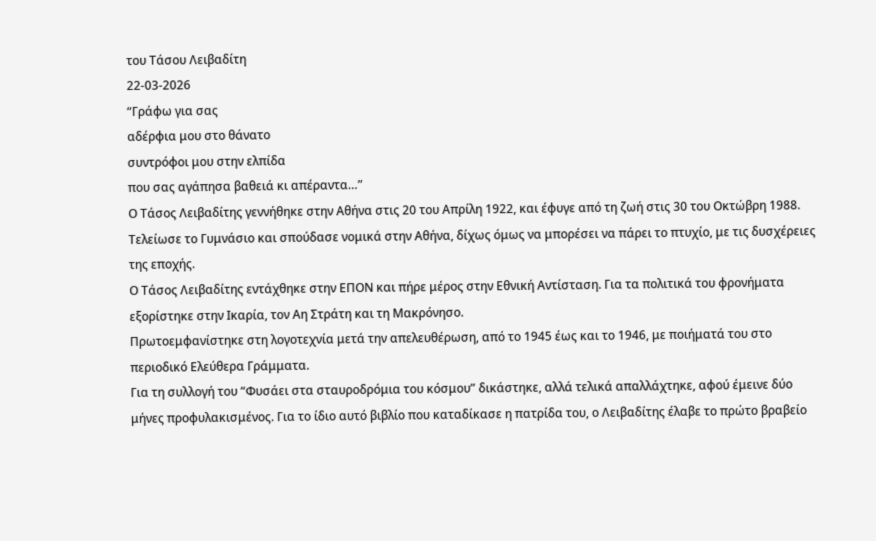του Τάσου Λειβαδίτη
22-03-2026
“Γράφω για σας
αδέρφια μου στο θάνατο
συντρόφοι μου στην ελπίδα
που σας αγάπησα βαθειά κι απέραντα…”
Ο Τάσος Λειβαδίτης γεννήθηκε στην Αθήνα στις 20 του Απρίλη 1922, και έφυγε από τη ζωή στις 30 του Οκτώβρη 1988.
Τελείωσε το Γυμνάσιο και σπούδασε νομικά στην Αθήνα, δίχως όμως να μπορέσει να πάρει το πτυχίο, με τις δυσχέρειες της εποχής.
Ο Τάσος Λειβαδίτης εντάχθηκε στην ΕΠΟΝ και πήρε μέρος στην Εθνική Αντίσταση. Για τα πολιτικά του φρονήματα εξορίστηκε στην Ικαρία, τον Αη Στράτη και τη Μακρόνησο.
Πρωτοεμφανίστηκε στη λογοτεχνία μετά την απελευθέρωση, από το 1945 έως και το 1946, με ποιήματά του στο περιοδικό Ελεύθερα Γράμματα.
Για τη συλλογή του “Φυσάει στα σταυροδρόμια του κόσμου” δικάστηκε, αλλά τελικά απαλλάχτηκε, αφού έμεινε δύο μήνες προφυλακισμένος. Για το ίδιο αυτό βιβλίο που καταδίκασε η πατρίδα του, ο Λειβαδίτης έλαβε το πρώτο βραβείο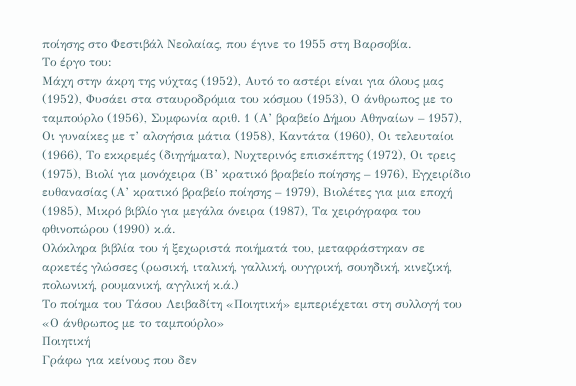ποίησης στο Φεστιβάλ Νεολαίας, που έγινε το 1955 στη Βαρσοβία.
Το έργο του:
Μάχη στην άκρη της νύχτας (1952), Αυτό το αστέρι είναι για όλους μας (1952), Φυσάει στα σταυροδρόμια του κόσμου (1953), Ο άνθρωπος με το ταμπούρλο (1956), Συμφωνία αριθ. 1 (Α’ βραβείο Δήμου Αθηναίων – 1957), Οι γυναίκες με τ’ αλογήσια μάτια (1958), Καντάτα (1960), Οι τελευταίοι (1966), Το εκκρεμές (διηγήματα), Νυχτερινός επισκέπτης (1972), Οι τρεις (1975), Βιολί για μονόχειρα (Β’ κρατικό βραβείο ποίησης – 1976), Εγχειρίδιο ευθανασίας (Α’ κρατικό βραβείο ποίησης – 1979), Βιολέτες για μια εποχή (1985), Μικρό βιβλίο για μεγάλα όνειρα (1987), Τα χειρόγραφα του φθινοπώρου (1990) κ.ά.
Ολόκληρα βιβλία του ή ξεχωριστά ποιήματά του, μεταφράστηκαν σε αρκετές γλώσσες (ρωσική, ιταλική, γαλλική, ουγγρική, σουηδική, κινεζική, πολωνική, ρουμανική, αγγλική κ.ά.)
Το ποίημα του Τάσου Λειβαδίτη «Ποιητική» εμπεριέχεται στη συλλογή του «Ο άνθρωπος με το ταμπούρλο»
Ποιητική
Γράφω για κείνους που δεν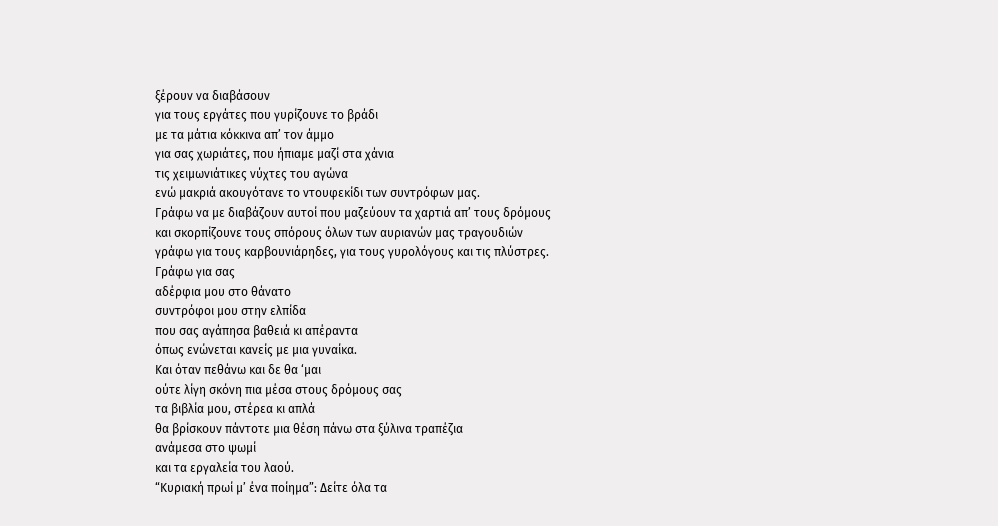ξέρουν να διαβάσουν
για τους εργάτες που γυρίζουνε το βράδι
με τα μάτια κόκκινα απ’ τον άμμο
για σας χωριάτες, που ήπιαμε μαζί στα χάνια
τις χειμωνιάτικες νύχτες του αγώνα
ενώ μακριά ακουγότανε το ντουφεκίδι των συντρόφων μας.
Γράφω να με διαβάζουν αυτοί που μαζεύουν τα χαρτιά απ’ τους δρόμους
και σκορπίζουνε τους σπόρους όλων των αυριανών μας τραγουδιών
γράφω για τους καρβουνιάρηδες, για τους γυρολόγους και τις πλύστρες.
Γράφω για σας
αδέρφια μου στο θάνατο
συντρόφοι μου στην ελπίδα
που σας αγάπησα βαθειά κι απέραντα
όπως ενώνεται κανείς με μια γυναίκα.
Και όταν πεθάνω και δε θα ‘μαι
ούτε λίγη σκόνη πια μέσα στους δρόμους σας
τα βιβλία μου, στέρεα κι απλά
θα βρίσκουν πάντοτε μια θέση πάνω στα ξύλινα τραπέζια
ανάμεσα στο ψωμί
και τα εργαλεία του λαού.
“Κυριακή πρωί μ’ ένα ποίημα”: Δείτε όλα τα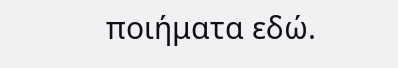ποιήματα εδώ.